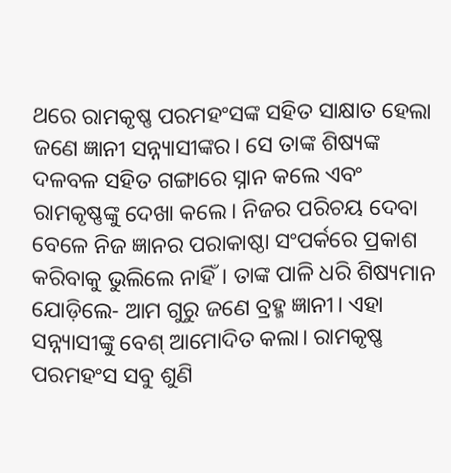ଥରେ ରାମକୃଷ୍ଣ ପରମହଂସଙ୍କ ସହିତ ସାକ୍ଷାତ ହେଲା ଜଣେ ଜ୍ଞାନୀ ସନ୍ନ୍ୟାସୀଙ୍କର। ସେ ତାଙ୍କ ଶିଷ୍ୟଙ୍କ ଦଳବଳ ସହିତ ଗଙ୍ଗାରେ ସ୍ନାନ କଲେ ଏବଂ ରାମକୃଷ୍ଣଙ୍କୁ ଦେଖା କଲେ। ନିଜର ପରିଚୟ ଦେବା ବେଳେ ନିଜ ଜ୍ଞାନର ପରାକାଷ୍ଠା ସଂପର୍କରେ ପ୍ରକାଶ କରିବାକୁ ଭୁଲିଲେ ନାହିଁ। ତାଙ୍କ ପାଳି ଧରି ଶିଷ୍ୟମାନ ଯୋଡ଼ିଲେ- ଆମ ଗୁରୁ ଜଣେ ବ୍ରହ୍ମ ଜ୍ଞାନୀ। ଏହା ସନ୍ନ୍ୟାସୀଙ୍କୁ ବେଶ୍ ଆମୋଦିତ କଲା। ରାମକୃଷ୍ଣ ପରମହଂସ ସବୁ ଶୁଣି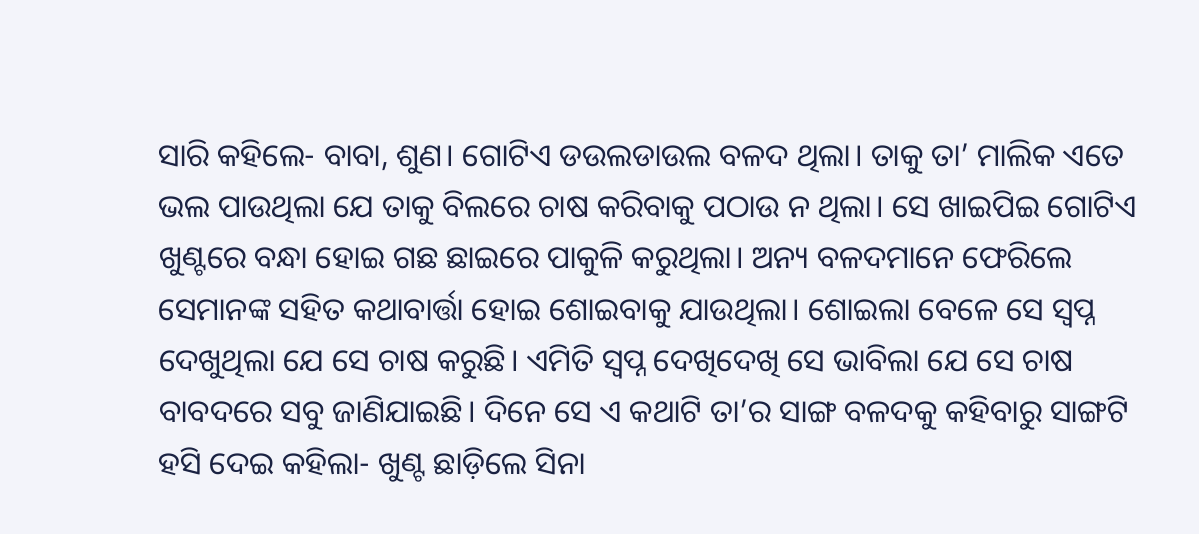ସାରି କହିଲେ- ବାବା, ଶୁଣ। ଗୋଟିଏ ଡଉଲଡାଉଲ ବଳଦ ଥିଲା। ତାକୁ ତା’ ମାଲିକ ଏତେ ଭଲ ପାଉଥିଲା ଯେ ତାକୁ ବିଲରେ ଚାଷ କରିବାକୁ ପଠାଉ ନ ଥିଲା। ସେ ଖାଇପିଇ ଗୋଟିଏ ଖୁଣ୍ଟରେ ବନ୍ଧା ହୋଇ ଗଛ ଛାଇରେ ପାକୁଳି କରୁଥିଲା। ଅନ୍ୟ ବଳଦମାନେ ଫେରିଲେ ସେମାନଙ୍କ ସହିତ କଥାବାର୍ତ୍ତା ହୋଇ ଶୋଇବାକୁ ଯାଉଥିଲା। ଶୋଇଲା ବେଳେ ସେ ସ୍ବପ୍ନ ଦେଖୁଥିଲା ଯେ ସେ ଚାଷ କରୁଛି। ଏମିତି ସ୍ବପ୍ନ ଦେଖିଦେଖି ସେ ଭାବିଲା ଯେ ସେ ଚାଷ ବାବଦରେ ସବୁ ଜାଣିଯାଇଛି। ଦିନେ ସେ ଏ କଥାଟି ତା’ର ସାଙ୍ଗ ବଳଦକୁ କହିବାରୁ ସାଙ୍ଗଟି ହସି ଦେଇ କହିଲା- ଖୁଣ୍ଟ ଛାଡ଼ିଲେ ସିନା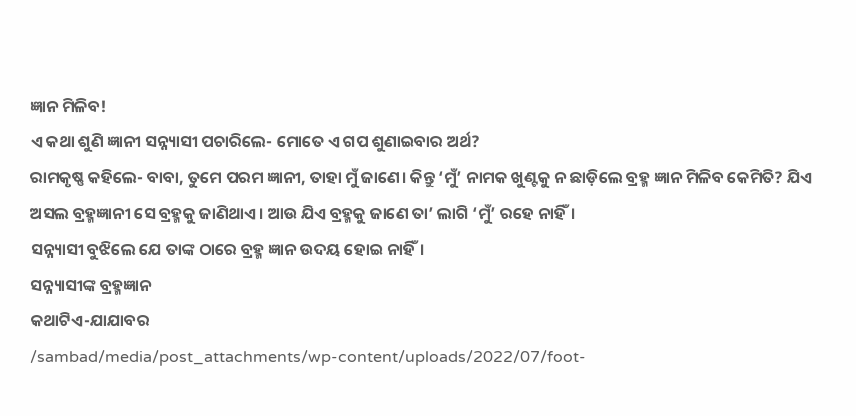ଜ୍ଞାନ ମିଳିବ!
ଏ କଥା ଶୁଣି ଜ୍ଞାନୀ ସନ୍ନ୍ୟାସୀ ପଚାରିଲେ- ମୋତେ ଏ ଗପ ଶୁଣାଇବାର ଅର୍ଥ?
ରାମକୃଷ୍ଣ କହିଲେ- ବାବା, ତୁମେ ପରମ ଜ୍ଞାନୀ, ତାହା ମୁଁ ଜାଣେ। କିନ୍ତୁ ‘ମୁଁ’ ନାମକ ଖୁଣ୍ଟକୁ ନ ଛାଡ଼ିଲେ ବ୍ରହ୍ମ ଜ୍ଞାନ ମିଳିବ କେମିତି? ଯିଏ ଅସଲ ବ୍ରହ୍ମଜ୍ଞାନୀ ସେ ବ୍ରହ୍ମକୁ ଜାଣିଥାଏ। ଆଉ ଯିଏ ବ୍ରହ୍ମକୁ ଜାଣେ ତା’ ଲାଗି ‘ମୁଁ’ ରହେ ନାହିଁ।
ସନ୍ନ୍ୟାସୀ ବୁଝିଲେ ଯେ ତାଙ୍କ ଠାରେ ବ୍ରହ୍ମ ଜ୍ଞାନ ଉଦୟ ହୋଇ ନାହିଁ।
ସନ୍ନ୍ୟାସୀଙ୍କ ବ୍ରହ୍ମଜ୍ଞାନ
କଥାଟିଏ-ଯାଯାବର
/sambad/media/post_attachments/wp-content/uploads/2022/07/foot-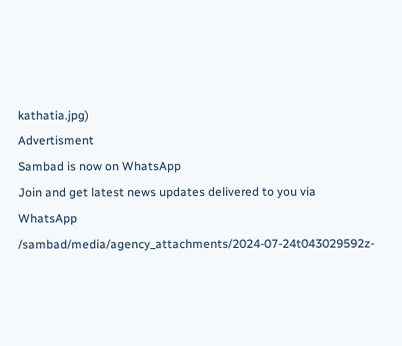kathatia.jpg)
Advertisment
Sambad is now on WhatsApp
Join and get latest news updates delivered to you via WhatsApp
/sambad/media/agency_attachments/2024-07-24t043029592z-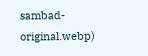sambad-original.webp)